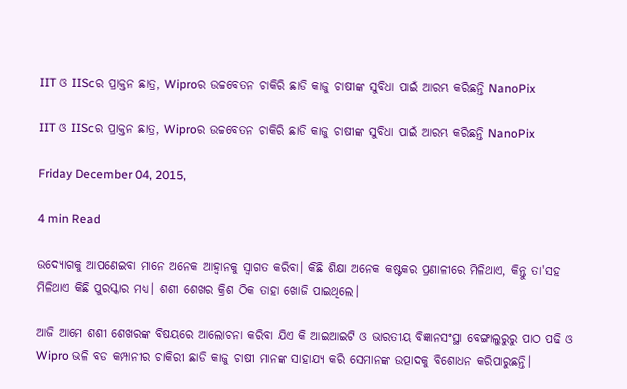IIT ଓ IIScର ପ୍ରାକ୍ତନ ଛାତ୍ର, Wiproର ଉଚ୍ଚବେତନ ଚାକିରି ଛାଡି କାଜୁ ଚାଷୀଙ୍କ ସୁବିଧା ପାଇଁ ଆରମ୍ଭ କରିଛନ୍ତି NanoPix

IIT ଓ IIScର ପ୍ରାକ୍ତନ ଛାତ୍ର, Wiproର ଉଚ୍ଚବେତନ ଚାକିରି ଛାଡି କାଜୁ ଚାଷୀଙ୍କ ସୁବିଧା ପାଇଁ ଆରମ୍ଭ କରିଛନ୍ତି NanoPix

Friday December 04, 2015,

4 min Read

ଉଦ୍ୟୋଗକୁ ଆପଣେଇବା ମାନେ ଅନେକ ଆହ୍ଵାନକୁ ସ୍ଵାଗତ କରିବା। କିଛି ଶିକ୍ଷା ଅନେକ କଷ୍ଟକର ପ୍ରଣାଳୀରେ ମିଳିଥାଏ, କିନ୍ତୁ ତା'ସହ ମିଳିଥାଏ କିଛି ପୁରସ୍କାର ମଧ୍ୟ। ଶଶୀ ଶେଖର କ୍ରିଶ ଠିକ ତାହା ଖୋଜି ପାଇଥିଲେ।

ଆଜି ଆମେ ଶଶୀ ଶେଖରଙ୍କ ବିଷୟରେ ଆଲୋଚନା କରିବା ଯିଏ କି ଆଇଆଇଟି ଓ ଭାରତୀୟ ବିଜ୍ଞାନସଂସ୍ଥା ବେଙ୍ଗାଲୁରୁରୁ ପାଠ ପଢି ଓ Wipro ଭଳି ବଡ କମ୍ପାନୀର ଚାକିରୀ ଛାଡି କାଜୁ ଚାଷୀ ମାନଙ୍କ ସାହାଯ୍ୟ କରି ସେମାନଙ୍କ ଉତ୍ପାଦକୁ ବିଶୋଧନ କରିପାରୁଛନ୍ତି।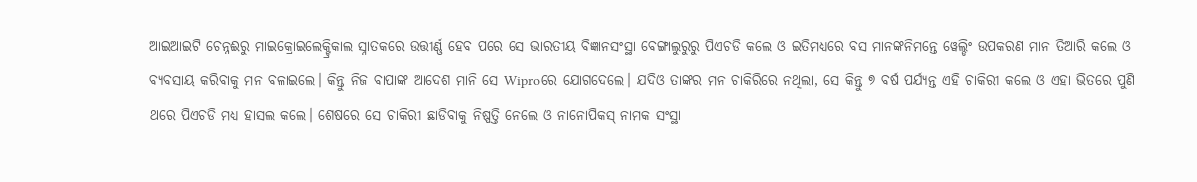ଆଇଆଇଟି ଚେନ୍ନଈରୁ ମାଇକ୍ରୋଇଲେକ୍ଟ୍ରିକାଲ ସ୍ନାତକରେ ଉତ୍ତୀର୍ଣ୍ଣ ହେବ ପରେ ସେ ଭାରତୀୟ ବିଜ୍ଞାନସଂସ୍ଥା ବେଙ୍ଗାଲୁରୁରୁ ପିଏଚଡି କଲେ ଓ ଇତିମଧ୍ୟରେ ବସ ମାନଙ୍କନିମନ୍ତେ ୱେଲ୍ଡିଂ ଉପକରଣ ମାନ ତିଆରି କଲେ ଓ ବ୍ୟବସାୟ କରିବାକୁ ମନ ବଳାଇଲେ। କିନ୍ତୁ ନିଜ ବାପାଙ୍କ ଆଦେଶ ମାନି ସେ Wiproରେ ଯୋଗଦେଲେ। ଯଦିଓ ତାଙ୍କର ମନ ଚାକିରିରେ ନଥିଲା, ସେ କିନ୍ତୁ ୭ ବର୍ଷ ପର୍ଯ୍ୟନ୍ତ ଏହି ଚାକିରୀ କଲେ ଓ ଏହା ଭିତରେ ପୁଣି ଥରେ ପିଏଚଡି ମଧ୍ୟ ହାସଲ କଲେ। ଶେଷରେ ସେ ଚାକିରୀ ଛାଡିବାକୁ ନିଷ୍ପତ୍ତି ନେଲେ ଓ ନାନୋପିକସ୍ ନାମକ ସଂସ୍ଥା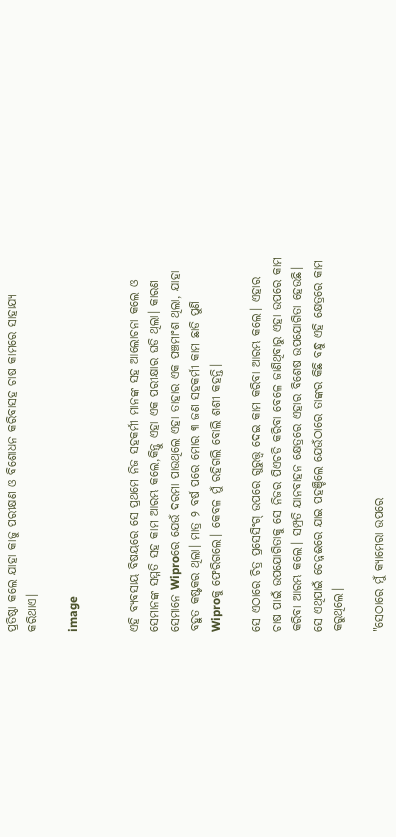ପ୍ରତିଷ୍ଠା କଲେ ଯାହା କାଜୁ ପରୀକ୍ଷଣ ଓ ବିଶୋଧନ କରିବାସହ ଚାଷ କାମରେ ସାହାଯ୍ୟ କରିଥାଏ।

image


ଏହି ବ୍ୟବସାୟ ବିଷୟରେ ସେ ପ୍ରଥମେ ନିଜ ସହକର୍ମୀ ମାନଙ୍କ ସହ ଆଲୋଚନା କଲେ ଓ ସେମାନଙ୍କ ସମ୍ମତି ସହ କାମ ଆରମ୍ଭ କଲେ,କିନ୍ତୁ ଏହା ଏକ ପରୀକ୍ଷାର ଘଡି ଥିଲା। କାରଣ ସେମାନେ Wiproରେ ଯେଉଁ ଦରମା ପାଉଥିଲେ ଏହା ତାହାର ଏକ ପଞ୍ଚମାଂଶ ଥିଲା, ଯାହା ବହୁତ କଷ୍ଟକର ଥିଲା। ମାତ୍ର ୨ ବର୍ଷ ପରେ ମୋର ୩ ଜଣ ସହକର୍ମୀ କାମ ଛାଡି ପୁଣି Wiproକୁ ଫେରିଗଲେ। କେବଳ ମୁଁ ରହିଗଲି ବୋଲି ଶଶୀ କହନ୍ତି।

ସେ ଏଠାରେ ଚିତ୍ର ପ୍ରସେସିଂଗ୍ ଉପରେ ଗୁରୁତ୍ତ୍ଵ ଦେଇ କାମ କରିବା ଆରମ୍ଭ କଲେ। ଏହାର ଚାଷ ପାଇଁ ଉପଯୋଗିତାକୁ ସେ ନିଜର ପିଏଚଡି କରିବା ବେଳେ ଜାଣିଥିବାରୁ ଏହା ଉପରେ କାମ କରିବା ଆରମ୍ଭ କଲେ। ସମ୍ପ୍ରତି ଯାନବାହନ କ୍ଷେତ୍ରରେ ଏହାର ବିଶେଷ ଉପଯୋଗିତା ହେଉଛି। ସେ ଏଥିପାଇଁ ଚେନ୍ନଈରେ ଯାଇ ପହଞ୍ଚିଲେ ଯେଉଁଠାରେ ତାଙ୍କର କିଛି ବନ୍ଧୁ ଏହି କ୍ଷେତ୍ରରେ କାମ କରୁଥିଲେ।

"ସେଠାରେ ମୁଁ କ୍ୟାମେରା ଉପରେ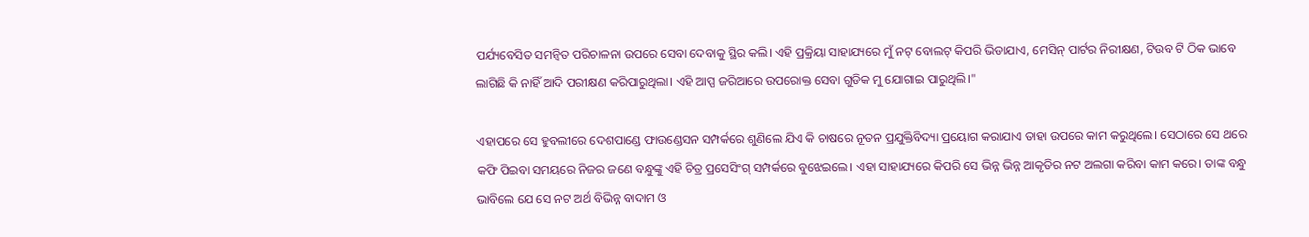ପର୍ଯ୍ୟବେସିତ ସମନ୍ୱିତ ପରିଚାଳନା ଉପରେ ସେବା ଦେବାକୁ ସ୍ଥିର କଲି। ଏହି ପ୍ରକ୍ରିୟା ସାହାଯ୍ୟରେ ମୁଁ ନଟ୍ ବୋଲଟ୍ କିପରି ଭିଡାଯାଏ, ମେସିନ୍ ପାର୍ଟର ନିରୀକ୍ଷଣ, ଟିଉବ ଟି ଠିକ ଭାବେ ଲାଗିଛି କି ନାହିଁ ଆଦି ପରୀକ୍ଷଣ କରିପାରୁଥିଲା। ଏହି ଆପ୍ପ ଜରିଆରେ ଉପରୋକ୍ତ ସେବା ଗୁଡିକ ମୁ ଯୋଗାଇ ପାରୁଥିଲି।"

ଏହାପରେ ସେ ହୁବଲୀରେ ଦେଶପାଣ୍ଡେ ଫାଉଣ୍ଡେସନ ସମ୍ପର୍କରେ ଶୁଣିଲେ ଯିଏ କି ଚାଷରେ ନୂତନ ପ୍ରଯୁକ୍ତିବିଦ୍ୟା ପ୍ରୟୋଗ କରାଯାଏ ତାହା ଉପରେ କାମ କରୁଥିଲେ। ସେଠାରେ ସେ ଥରେ କଫି ପିଇବା ସମୟରେ ନିଜର ଜଣେ ବନ୍ଧୁଙ୍କୁ ଏହି ଚିତ୍ର ପ୍ରସେସିଂଗ୍ ସମ୍ପର୍କରେ ବୁଝେଇଲେ। ଏହା ସାହାଯ୍ୟରେ କିପରି ସେ ଭିନ୍ନ ଭିନ୍ନ ଆକୃତିର ନଟ ଅଲଗା କରିବା କାମ କରେ। ତାଙ୍କ ବନ୍ଧୁ ଭାବିଲେ ଯେ ସେ ନଟ ଅର୍ଥ ବିଭିନ୍ନ ବାଦାମ ଓ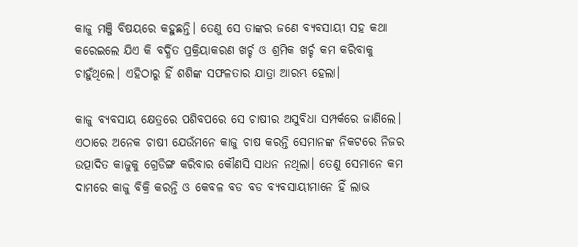କାଜୁ ମଞ୍ଜି ବିଷୟରେ କହୁଛନ୍ତି। ତେଣୁ ସେ ତାଙ୍କର ଜଣେ ବ୍ୟବସାୟୀ ସହ କଥା କରେଇଲେ ଯିଏ କି ବର୍ଦ୍ଧିତ ପ୍ରକ୍ରିୟାକରଣ ଖର୍ଚ୍ଚ ଓ ଶ୍ରମିକ ଖର୍ଚ୍ଚ କମ କରିବାକୁ ଚାହୁଁଥିଲେ। ଏହିଠାରୁ ହିଁ ଶଶିଙ୍କ ସଫଳତାର ଯାତ୍ରା ଆରମ୍ଭ ହେଲା।

କାଜୁ ବ୍ୟବସାୟ କ୍ଷେତ୍ରରେ ପଶିବପରେ ସେ ଚାଷୀର ଅସୁବିଧା ସମ୍ପର୍କରେ ଜାଣିଲେ। ଏଠାରେ ଅନେକ ଚାଷୀ ଯେଉଁମନେ କାଜୁ ଚାଷ କରନ୍ତି ସେମାନଙ୍କ ନିକଟରେ ନିଜର ଉତ୍ପାଦିତ କାଜୁକୁ ଗ୍ରେଡିଙ୍ଗ କରିବାର କୌଣସି ସାଧନ ନଥିଲା। ତେଣୁ ସେମାନେ କମ ଦାମରେ କାଜୁ ବିକ୍ରି କରନ୍ତି ଓ କେବଳ ବଡ ବଡ ବ୍ୟବସାୟୀମାନେ ହିଁ ଲାଭ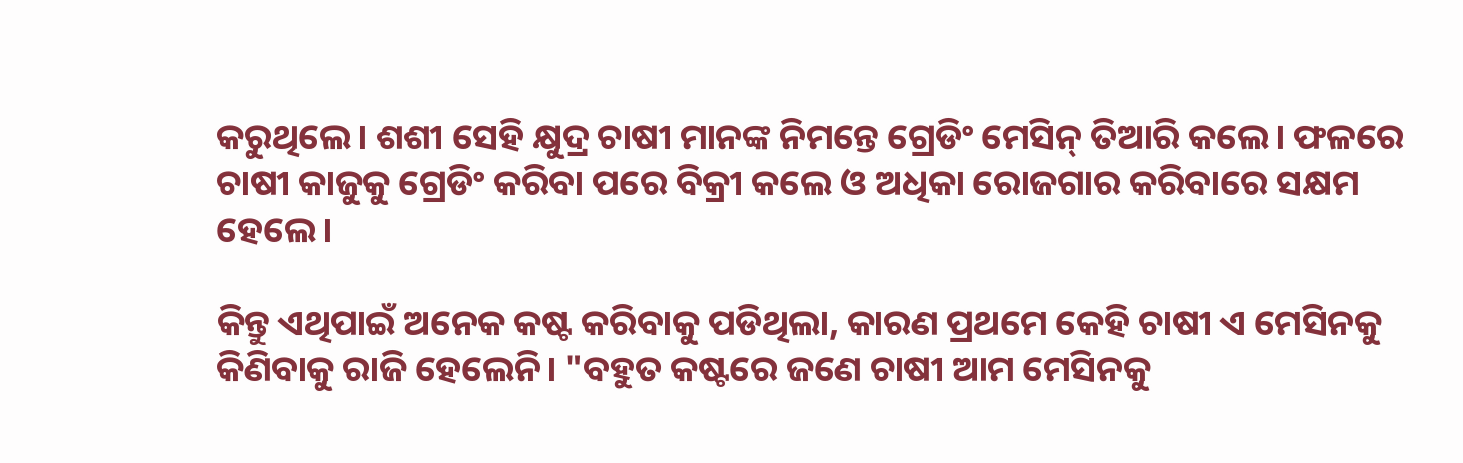କରୁଥିଲେ। ଶଶୀ ସେହି କ୍ଷୁଦ୍ର ଚାଷୀ ମାନଙ୍କ ନିମନ୍ତେ ଗ୍ରେଡିଂ ମେସିନ୍ ତିଆରି କଲେ। ଫଳରେ ଚାଷୀ କାଜୁକୁ ଗ୍ରେଡିଂ କରିବା ପରେ ବିକ୍ରୀ କଲେ ଓ ଅଧିକା ରୋଜଗାର କରିବାରେ ସକ୍ଷମ ହେଲେ।

କିନ୍ତୁ ଏଥିପାଇଁ ଅନେକ କଷ୍ଟ କରିବାକୁ ପଡିଥିଲା, କାରଣ ପ୍ରଥମେ କେହି ଚାଷୀ ଏ ମେସିନକୁ କିଣିବାକୁ ରାଜି ହେଲେନି। "ବହୁତ କଷ୍ଟରେ ଜଣେ ଚାଷୀ ଆମ ମେସିନକୁ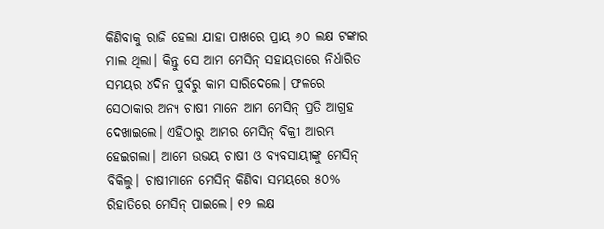କିଣିବାକୁ ରାଜି ହେଲା ଯାହା ପାଖରେ ପ୍ରାୟ ୬୦ ଲକ୍ଷ ଟଙ୍କାର ମାଲ ଥିଲା। କିନ୍ତୁ ସେ ଆମ ମେସିନ୍ ସହାୟତାରେ ନିର୍ଧାରିତ ସମୟର ୪ଦିନ ପୁର୍ବରୁ କାମ ସାରିଦେଲେ। ଫଳରେ ସେଠାକାର ଅନ୍ୟ ଚାଷୀ ମାନେ ଆମ ମେସିନ୍ ପ୍ରତି ଆଗ୍ରହ ଦେଖାଇଲେ। ଏହିଠାରୁ ଆମର ମେସିନ୍ ବିକ୍ରୀ ଆରମ୍ଭ ହେଇଗଲା। ଆମେ ଉଭୟ ଚାଷୀ ଓ ବ୍ୟବସାୟୀଙ୍କୁ ମେସିନ୍ ବିକିଲୁ। ଚାଷୀମାନେ ମେସିନ୍ କିଣିବା ସମୟରେ ୫୦% ରିହାତିରେ ମେସିନ୍ ପାଇଲେ। ୧୨ ଲକ୍ଷ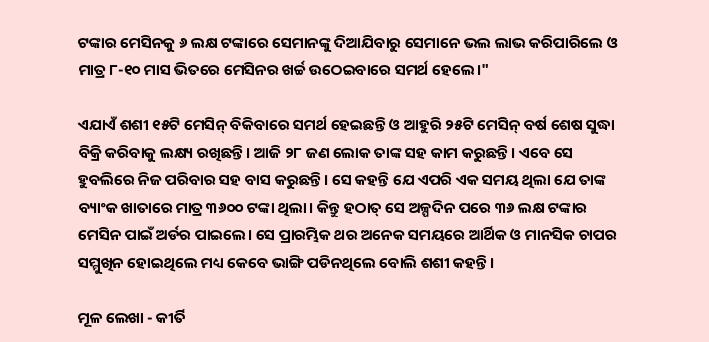ଟଙ୍କାର ମେସିନକୁ ୬ ଲକ୍ଷ ଟଙ୍କାରେ ସେମାନଙ୍କୁ ଦିଆଯିବାରୁ ସେମାନେ ଭଲ ଲାଭ କରିପାରିଲେ ଓ ମାତ୍ର ୮-୧୦ ମାସ ଭିତରେ ମେସିନର ଖର୍ଚ୍ଚ ଉଠେଇବାରେ ସମର୍ଥ ହେଲେ।"

ଏଯାଏଁ ଶଶୀ ୧୫ଟି ମେସିନ୍ ବିକିବାରେ ସମର୍ଥ ହେଇଛନ୍ତି ଓ ଆହୁରି ୨୫ଟି ମେସିନ୍ ବର୍ଷ ଶେଷ ସୁଦ୍ଧା ବିକ୍ରି କରିବାକୁ ଲକ୍ଷ୍ୟ ରଖିଛନ୍ତି। ଆଜି ୨୮ ଜଣ ଲୋକ ତାଙ୍କ ସହ କାମ କରୁଛନ୍ତି। ଏବେ ସେ ହୁବଲିରେ ନିଜ ପରିବାର ସହ ବାସ କରୁଛନ୍ତି। ସେ କହନ୍ତି ଯେ ଏପରି ଏକ ସମୟ ଥିଲା ଯେ ତାଙ୍କ ବ୍ୟାଂକ ଖାତାରେ ମାତ୍ର ୩୬୦୦ ଟଙ୍କା ଥିଲା। କିନ୍ତୁ ହଠାତ୍ ସେ ଅଳ୍ପଦିନ ପରେ ୩୬ ଲକ୍ଷ ଟଙ୍କାର ମେସିନ ପାଇଁ ଅର୍ଡର ପାଇଲେ। ସେ ପ୍ରାରମ୍ଭିକ ଥର ଅନେକ ସମୟରେ ଆର୍ଥିକ ଓ ମାନସିକ ଚାପର ସମ୍ମୁଖିନ ହୋଇଥିଲେ ମଧ୍ୟ କେବେ ଭାଙ୍ଗି ପଡିନଥିଲେ ବୋଲି ଶଶୀ କହନ୍ତି।

ମୂଳ ଲେଖା - କୀର୍ତି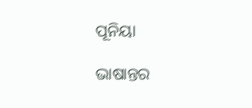ପୂନିୟା

ଭାଷାନ୍ତର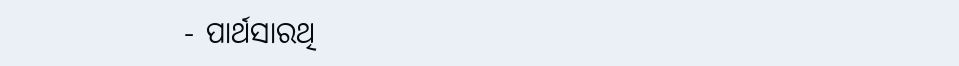- ପାର୍ଥସାରଥି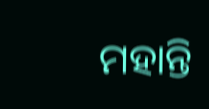ମହାନ୍ତି